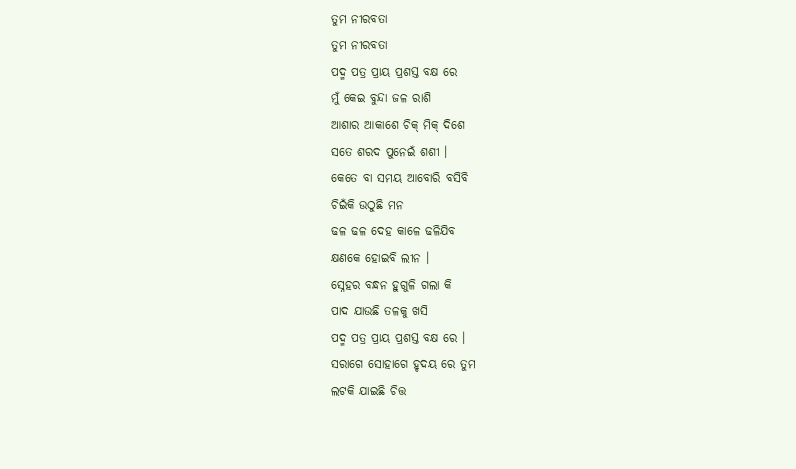ତୁମ ନୀରବତା
ତୁମ ନୀରବତା
ପଦ୍ମ ପତ୍ର ପ୍ରାୟ ପ୍ରଶସ୍ତ ବକ୍ଷ ରେ
ମୁଁ କେଇ ବୁନ୍ଦା ଜଳ ରାଶି
ଆଶାର ଆକାଶେ ଚିକ୍ ମିକ୍ ଦିଶେ
ସତେ ଶରଦ ପୁନେଇଁ ଶଶୀ ।
କେତେ ବା ସମୟ ଆବୋରି ବସିବି
ଚିଇଁକି ଉଠୁଛି ମନ
ଢଳ ଢଳ ଦେହ କାଳେ ଢଳିଯିବ
କ୍ଷଣକେ ହୋଇବି ଲୀନ ।
ସ୍ନେହର ବନ୍ଧନ ହୁଗୁଳି ଗଲା କି
ପାଦ ଯାଉଛି ତଳକୁ ଖସି
ପଦ୍ମ ପତ୍ର ପ୍ରାୟ ପ୍ରଶସ୍ତ ବକ୍ଷ ରେ ।
ସରାଗେ ସୋହାଗେ ହୃଦୟ ରେ ତୁମ
ଲଟକି ଯାଇଛି ଚିତ୍ତ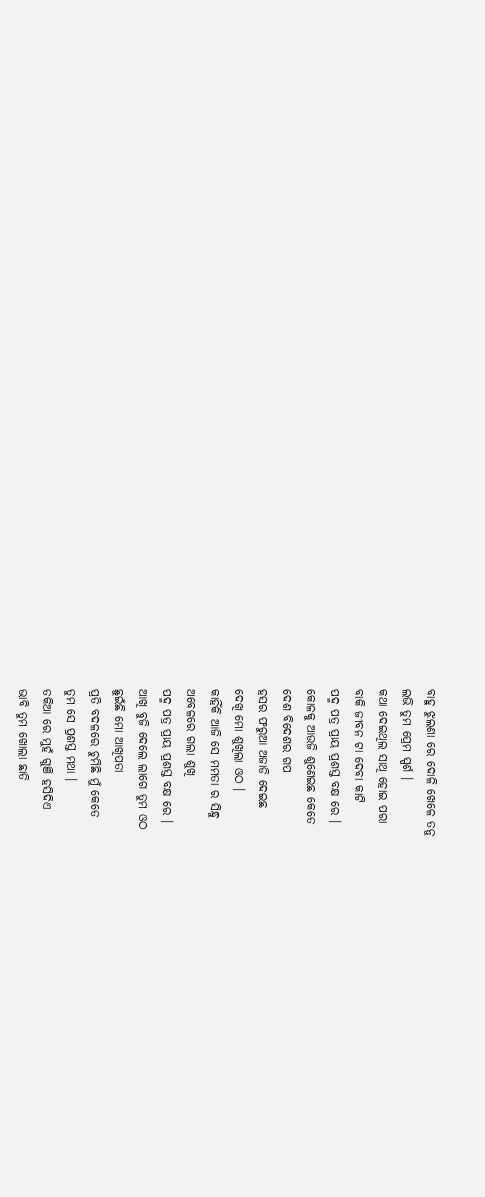ବାହୁ ଝୁଲଣା ରେ ଦୋଳି ଖେଳେ ତନୁ
ଲଭି ତୁମ ପ୍ରେମ ସ୍ପର୍ଶ ।
କଥା ଦେଇଥିଲ ସାଥି ହୋଇ ପରା
ବାକି ଜୀବନ ଟା ଦେବା କାଟି
ପଦ୍ମ ପତ୍ର ପ୍ରାୟ ପ୍ରଶସ୍ତ ବକ୍ଷ ରେ ।
କୋଳକୁ ଆଉଜି ଶୁଣେଇଛ କେତେ
ଦେଶ ବିଦେଶର ଗପ
ହସର ଫରୁଆ ଅଜାଡି ଦେଇଛ
ଦେଖି ମୋ ଶୁଖିଲା ଓଠ ।
କାହିଁକି ଆଜି ସେ ମମତା ର ସିନ୍ଧୁ
ଅବେଳରେ ଗଲା ଶୁଖି
ପଦ୍ମ ପତ୍ର ପ୍ରାୟ ପ୍ରଶସ୍ତ ବକ୍ଷ ରେ ।
ଆଖି ବୁଜି ଦେଲେ ଲାଗେ ତୁମ ଓଠ
ଛୁଇଁଛି ମୋ ଆଖିପତା
ପ୍ରତି ବଦଳରେ ଚୁମିଛି ମୁଁ କେତେ
ତୁମ ସେ ପ୍ରଶସ୍ତ ମଥା ।
ତକିଆ ରେ ମୁହଁ ଗୁଞି ହସିଦିଏ
ଭାବି ତୁମ ଖୋଲା ଛାତି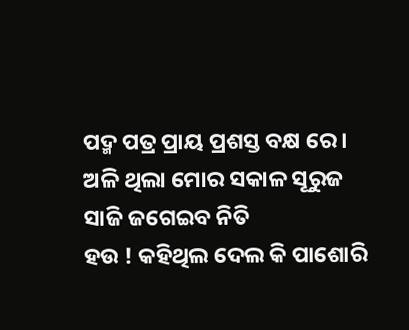ପଦ୍ମ ପତ୍ର ପ୍ରାୟ ପ୍ରଶସ୍ତ ବକ୍ଷ ରେ ।
ଅଳି ଥିଲା ମୋର ସକାଳ ସୂରୁଜ
ସାଜି ଜଗେଇବ ନିତି
ହଉ ! କହିଥିଲ ଦେଲ କି ପାଶୋରି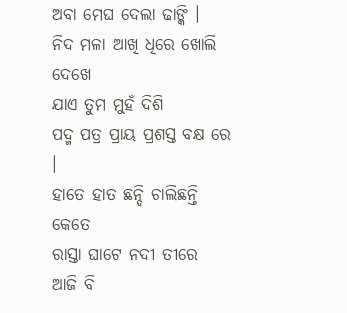ଅବା ମେଘ ଦେଲା ଢାଙ୍କି ।
ନିଦ ମଳା ଆଖି ଧିରେ ଖୋଲି ଦେଖେ
ଯାଏ ତୁମ ମୁହଁ ଦିଶି
ପଦ୍ମ ପତ୍ର ପ୍ରାୟ ପ୍ରଶସ୍ତ ବକ୍ଷ ରେ ।
ହାତେ ହାତ ଛନ୍ଦି ଚାଲିଛନ୍ତି କେତେ
ରାସ୍ତା ଘାଟେ ନଦୀ ତୀରେ
ଆଜି ବି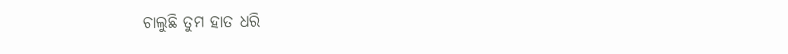ଚାଲୁଛି ତୁମ ହାତ ଧରି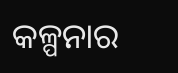କଳ୍ପନାର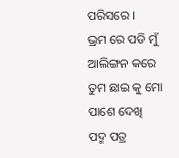ପରିସରେ ।
ଭ୍ରମ ରେ ପଡି ମୁଁ ଆଲିଙ୍ଗନ କରେ
ତୁମ ଛାଇ କୁ ମୋ ପାଶେ ଦେଖି
ପଦ୍ମ ପତ୍ର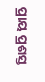ପ୍ରାୟ ପ୍ରଶସ୍ତ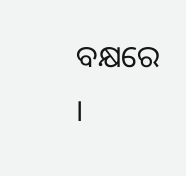ବକ୍ଷରେ ।